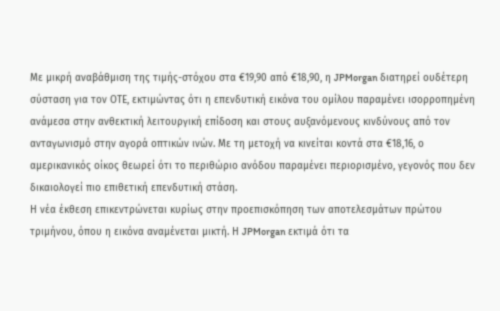Με μικρή αναβάθμιση της τιμής-στόχου στα €19,90 από €18,90, η JPMorgan διατηρεί ουδέτερη σύσταση για τον ΟΤΕ, εκτιμώντας ότι η επενδυτική εικόνα του ομίλου παραμένει ισορροπημένη ανάμεσα στην ανθεκτική λειτουργική επίδοση και στους αυξανόμενους κινδύνους από τον ανταγωνισμό στην αγορά οπτικών ινών. Με τη μετοχή να κινείται κοντά στα €18,16, ο αμερικανικός οίκος θεωρεί ότι το περιθώριο ανόδου παραμένει περιορισμένο, γεγονός που δεν δικαιολογεί πιο επιθετική επενδυτική στάση.
Η νέα έκθεση επικεντρώνεται κυρίως στην προεπισκόπηση των αποτελεσμάτων πρώτου τριμήνου, όπου η εικόνα αναμένεται μικτή. Η JPMorgan εκτιμά ότι τα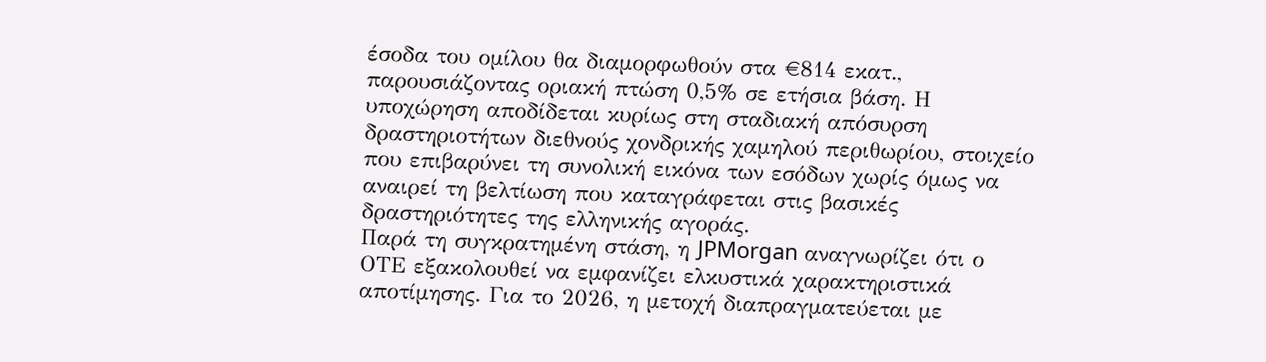έσοδα του ομίλου θα διαμορφωθούν στα €814 εκατ., παρουσιάζοντας οριακή πτώση 0,5% σε ετήσια βάση. Η υποχώρηση αποδίδεται κυρίως στη σταδιακή απόσυρση δραστηριοτήτων διεθνούς χονδρικής χαμηλού περιθωρίου, στοιχείο που επιβαρύνει τη συνολική εικόνα των εσόδων χωρίς όμως να αναιρεί τη βελτίωση που καταγράφεται στις βασικές δραστηριότητες της ελληνικής αγοράς.
Παρά τη συγκρατημένη στάση, η JPMorgan αναγνωρίζει ότι ο ΟΤΕ εξακολουθεί να εμφανίζει ελκυστικά χαρακτηριστικά αποτίμησης. Για το 2026, η μετοχή διαπραγματεύεται με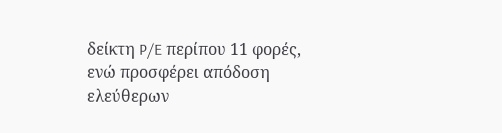δείκτη P/E περίπου 11 φορές, ενώ προσφέρει απόδοση ελεύθερων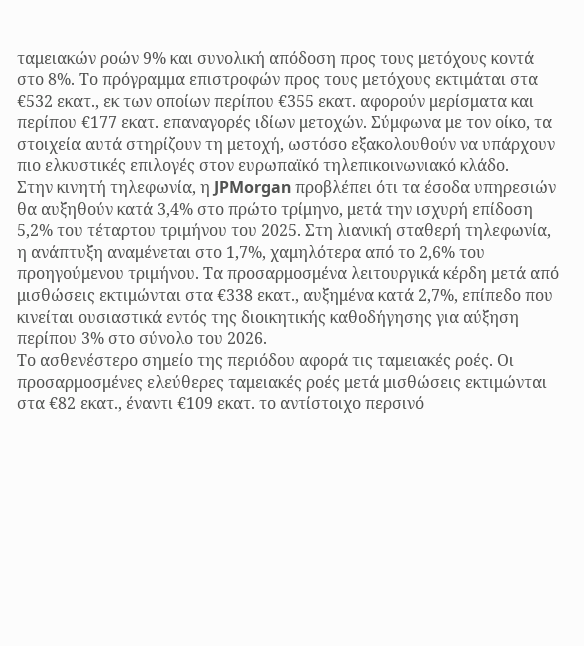ταμειακών ροών 9% και συνολική απόδοση προς τους μετόχους κοντά στο 8%. Το πρόγραμμα επιστροφών προς τους μετόχους εκτιμάται στα €532 εκατ., εκ των οποίων περίπου €355 εκατ. αφορούν μερίσματα και περίπου €177 εκατ. επαναγορές ιδίων μετοχών. Σύμφωνα με τον οίκο, τα στοιχεία αυτά στηρίζουν τη μετοχή, ωστόσο εξακολουθούν να υπάρχουν πιο ελκυστικές επιλογές στον ευρωπαϊκό τηλεπικοινωνιακό κλάδο.
Στην κινητή τηλεφωνία, η JPMorgan προβλέπει ότι τα έσοδα υπηρεσιών θα αυξηθούν κατά 3,4% στο πρώτο τρίμηνο, μετά την ισχυρή επίδοση 5,2% του τέταρτου τριμήνου του 2025. Στη λιανική σταθερή τηλεφωνία, η ανάπτυξη αναμένεται στο 1,7%, χαμηλότερα από το 2,6% του προηγούμενου τριμήνου. Τα προσαρμοσμένα λειτουργικά κέρδη μετά από μισθώσεις εκτιμώνται στα €338 εκατ., αυξημένα κατά 2,7%, επίπεδο που κινείται ουσιαστικά εντός της διοικητικής καθοδήγησης για αύξηση περίπου 3% στο σύνολο του 2026.
Το ασθενέστερο σημείο της περιόδου αφορά τις ταμειακές ροές. Οι προσαρμοσμένες ελεύθερες ταμειακές ροές μετά μισθώσεις εκτιμώνται στα €82 εκατ., έναντι €109 εκατ. το αντίστοιχο περσινό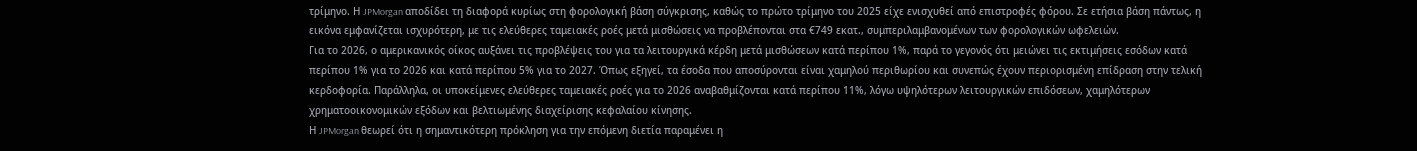τρίμηνο. Η JPMorgan αποδίδει τη διαφορά κυρίως στη φορολογική βάση σύγκρισης, καθώς το πρώτο τρίμηνο του 2025 είχε ενισχυθεί από επιστροφές φόρου. Σε ετήσια βάση πάντως, η εικόνα εμφανίζεται ισχυρότερη, με τις ελεύθερες ταμειακές ροές μετά μισθώσεις να προβλέπονται στα €749 εκατ., συμπεριλαμβανομένων των φορολογικών ωφελειών.
Για το 2026, ο αμερικανικός οίκος αυξάνει τις προβλέψεις του για τα λειτουργικά κέρδη μετά μισθώσεων κατά περίπου 1%, παρά το γεγονός ότι μειώνει τις εκτιμήσεις εσόδων κατά περίπου 1% για το 2026 και κατά περίπου 5% για το 2027. Όπως εξηγεί, τα έσοδα που αποσύρονται είναι χαμηλού περιθωρίου και συνεπώς έχουν περιορισμένη επίδραση στην τελική κερδοφορία. Παράλληλα, οι υποκείμενες ελεύθερες ταμειακές ροές για το 2026 αναβαθμίζονται κατά περίπου 11%, λόγω υψηλότερων λειτουργικών επιδόσεων, χαμηλότερων χρηματοοικονομικών εξόδων και βελτιωμένης διαχείρισης κεφαλαίου κίνησης.
Η JPMorgan θεωρεί ότι η σημαντικότερη πρόκληση για την επόμενη διετία παραμένει η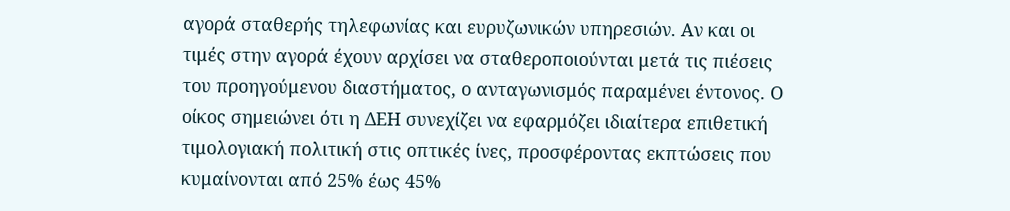αγορά σταθερής τηλεφωνίας και ευρυζωνικών υπηρεσιών. Αν και οι τιμές στην αγορά έχουν αρχίσει να σταθεροποιούνται μετά τις πιέσεις του προηγούμενου διαστήματος, ο ανταγωνισμός παραμένει έντονος. Ο οίκος σημειώνει ότι η ΔΕΗ συνεχίζει να εφαρμόζει ιδιαίτερα επιθετική τιμολογιακή πολιτική στις οπτικές ίνες, προσφέροντας εκπτώσεις που κυμαίνονται από 25% έως 45%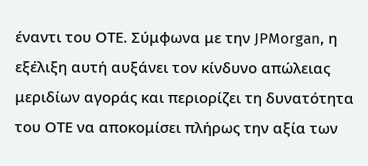έναντι του ΟΤΕ. Σύμφωνα με την JPMorgan, η εξέλιξη αυτή αυξάνει τον κίνδυνο απώλειας μεριδίων αγοράς και περιορίζει τη δυνατότητα του ΟΤΕ να αποκομίσει πλήρως την αξία των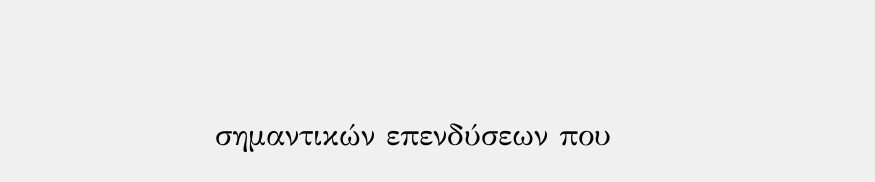σημαντικών επενδύσεων που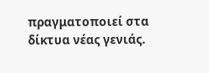πραγματοποιεί στα δίκτυα νέας γενιάς.